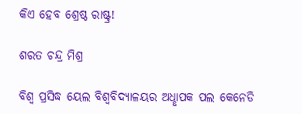କିଏ ହେବ ଶ୍ରେଷ୍ଠ ରାଷ୍ଟ୍ର!

ଶରତ ଚନ୍ଦ୍ର ମିଶ୍ର

ବିଶ୍ବ ପ୍ରସିଦ୍ଧ ୟେଲ ବିଶ୍ବବିଦ୍ୟାଳୟର ଅଧୢାପକ ପଲ କେନେଡି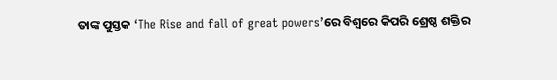ତାଙ୍କ ପୁସ୍ତକ ‘The Rise and fall of great powers’ରେ ବିଶ୍ବରେ କିପରି ଶ୍ରେଷ୍ଠ ଶକ୍ତିର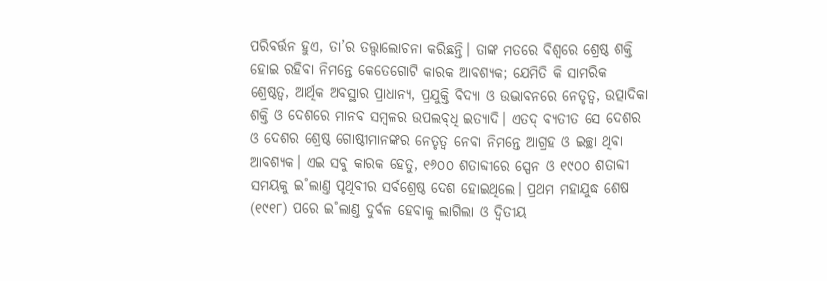ପରିବର୍ତ୍ତନ ହୁଏ, ତା’ର ତତ୍ତ୍ବାଲୋଚନା କରିଛନ୍ତି। ତାଙ୍କ ମତରେ ବିଶ୍ବରେ ଶ୍ରେଷ୍ଠ ଶକ୍ତି ହୋଇ ରହିବା ନିମନ୍ତେ କେତେଗୋଟି କାରକ ଆବଶ୍ୟକ; ଯେମିତି କି ସାମରିକ ଶ୍ରେଷ୍ଠତ୍ବ, ଆର୍ଥିକ ଅବସ୍ଥାର ପ୍ରାଧାନ୍ୟ, ପ୍ରଯୁକ୍ତି ବିଦ୍ୟା ଓ ଉଦ୍ଭାବନରେ ନେତୃତ୍ବ, ଉତ୍ପାଦିକା ଶକ୍ତି ଓ ଦେଶରେ ମାନବ ସମ୍ବଳର ଉପଲବ୍‌ଧି ଇତ୍ୟାଦି। ଏତଦ୍‌ ବ୍ୟତୀତ ସେ ଦେଶର ଓ ଦେଶର ଶ୍ରେଷ୍ଠ ଗୋଷ୍ଠୀମାନଙ୍କର ନେତୃତ୍ବ ନେବା ନିମନ୍ତେ ଆଗ୍ରହ ଓ ଇଚ୍ଛା ଥିବା ଆବଶ୍ୟକ। ଏଇ ସବୁ କାରକ ହେତୁ, ୧୬୦୦ ଶତାବ୍ଦୀରେ ସ୍ପେନ ଓ ୧୯୦୦ ଶତାବ୍ଦୀ ସମୟକୁ ଇ˚ଲାଣ୍ତ ପୃଥିବୀର ସର୍ବଶ୍ରେଷ୍ଠ ଦେଶ ହୋଇଥିଲେ। ପ୍ରଥମ ମହାଯୁଦ୍ଧ ଶେଷ (୧୯୧୮) ପରେ ଇ˚ଲାଣ୍ତ ଦୁର୍ବଳ ହେବାକୁ ଲାଗିଲା ଓ ଦ୍ବିତୀୟ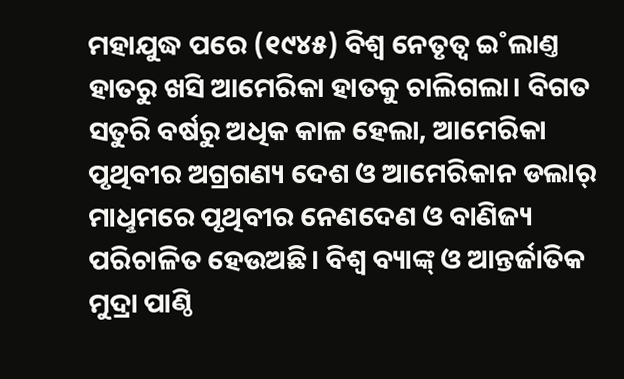ମହାଯୁଦ୍ଧ ପରେ (୧୯୪୫) ବିଶ୍ବ ନେତୃତ୍ବ ଇ˚ଲାଣ୍ତ ହାତରୁ ଖସି ଆମେରିକା ହାତକୁ ଚାଲିଗଲା। ବିଗତ ସତୁରି ବର୍ଷରୁ ଅଧିକ କାଳ ହେଲା, ଆମେରିକା ପୃଥିବୀର ଅଗ୍ରଗଣ୍ୟ ଦେଶ ଓ ଆମେରିକାନ ଡଲାର୍‌ ମାଧୢମରେ ପୃଥିବୀର ନେଣଦେଣ ଓ ବାଣିଜ୍ୟ ପରିଚାଳିତ ହେଉଅଛି। ବିଶ୍ବ ବ୍ୟାଙ୍କ୍‌ ଓ ଆନ୍ତର୍ଜାତିକ ମୁଦ୍ରା ପାଣ୍ଠି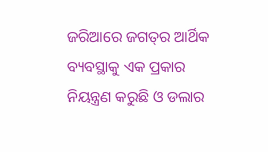ଜରିଆରେ ଜଗତ୍‌ର ଆର୍ଥିକ ବ୍ୟବସ୍ଥାକୁ ଏକ ପ୍ରକାର ନିୟନ୍ତ୍ରଣ କରୁଛି ଓ ଡଲାର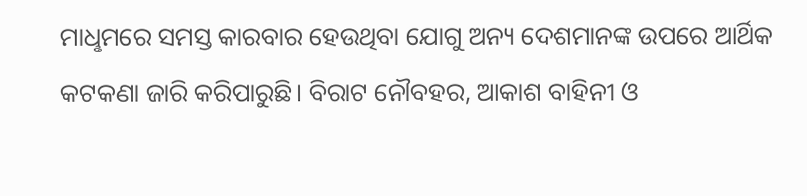ମାଧୢମରେ ସମସ୍ତ କାରବାର ହେଉଥିବା ଯୋଗୁ ଅନ୍ୟ ଦେଶମାନଙ୍କ ଉପରେ ଆର୍ଥିକ କଟକଣା ଜାରି କରିପାରୁଛି। ବିରାଟ ନୌବହର, ଆକାଶ ବାହିନୀ ଓ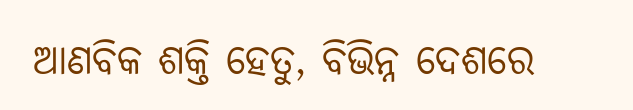ଆଣବିକ ଶକ୍ତି ହେତୁ, ବିଭିନ୍ନ ଦେଶରେ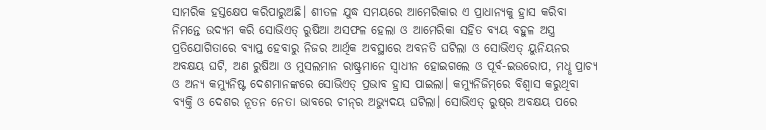ସାମରିକ ହସ୍ତକ୍ଷେପ କରିପାରୁଅଛି। ଶୀତଳ ଯୁଦ୍ଧ ସମୟରେ ଆମେରିକାର ଏ ପ୍ରାଧାନ୍ୟକୁ ହ୍ରାସ କରିବା ନିମନ୍ତେ ଉଦ୍ୟମ କରି ସୋଭିଏତ୍‌ ରୁଷିଆ ଅସଫଳ ହେଲା ଓ ଆମେରିକା ସହିତ ବ୍ୟୟ ବହୁଳ ଅସ୍ତ୍ର ପ୍ରତିଯୋଗିତାରେ ବ୍ୟାପ୍ତ ହେବାରୁ ନିଜର ଆର୍ଥିକ ଅବସ୍ଥାରେ ଅବନତି ଘଟିଲା ଓ ସୋଭିଏତ୍‌ ୟୁନିୟନର ଅବକ୍ଷୟ ଘଟି, ଅଣ ରୁଷିଆ ଓ ମୁସଲମାନ ରାଷ୍ଟ୍ରମାନେ ସ୍ବାଧୀନ ହୋଇଗଲେ ଓ ପୂର୍ବ-ଇଉରୋପ, ମଧୢ ପ୍ରାଚ୍ୟ ଓ ଅନ୍ୟ କମ୍ୟୁନିଷ୍ଟ ଦେଶମାନଙ୍କରେ ସୋଭିଏତ୍‌ ପ୍ରଭାବ ହ୍ରାସ ପାଇଲା। କମ୍ୟୁନିଜିମ୍‌ରେ ବିଶ୍ବାସ କରୁଥିବା ବ୍ୟକ୍ତି ଓ ଦେଶର ନୂତନ ନେତା ଭାବରେ ଚୀନ୍‌ର ଅଭ୍ୟୁଦୟ ଘଟିଲା। ସୋଭିଏତ୍‌ ରୁଷ୍‌ର ଅବକ୍ଷୟ ପରେ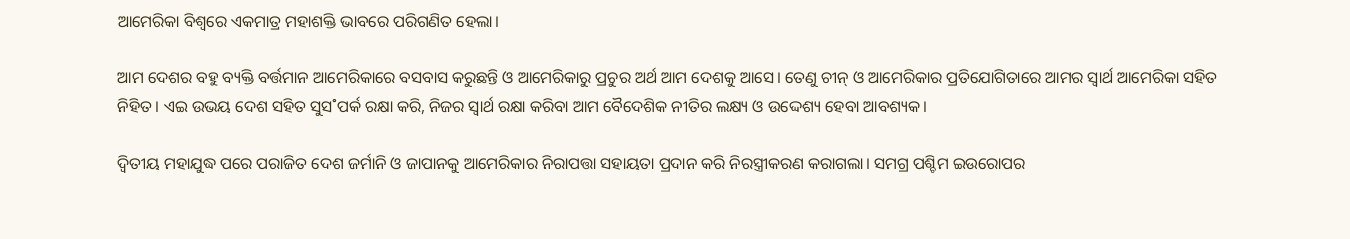ଆମେରିକା ବିଶ୍ବରେ ଏକମାତ୍ର ମହାଶକ୍ତି ଭାବରେ ପରିଗଣିତ ହେଲା।

ଆମ ଦେଶର ବହୁ ବ୍ୟକ୍ତି ବର୍ତ୍ତମାନ ଆମେରିକାରେ ବସବାସ କରୁଛନ୍ତି ଓ ଆମେରିକାରୁ ପ୍ରଚୁର ଅର୍ଥ ଆମ ଦେଶକୁ ଆସେ। ତେଣୁ ଚୀନ୍‌ ଓ ଆମେରିକାର ପ୍ରତିଯୋଗିତାରେ ଆମର ସ୍ବାର୍ଥ ଆମେରିକା ସହିତ ନିହିତ। ଏଇ ଉଭୟ ଦେଶ ସହିତ ସୁସ˚ପର୍କ ରକ୍ଷା କରି, ନିଜର ସ୍ବାର୍ଥ ରକ୍ଷା କରିବା ଆମ ବୈଦେଶିକ ନୀତିର ଲକ୍ଷ୍ୟ ଓ ଉଦ୍ଦେଶ୍ୟ ହେବା ଆବଶ୍ୟକ।

ଦ୍ବିତୀୟ ମହାଯୁଦ୍ଧ ପରେ ପରାଜିତ ଦେଶ ଜର୍ମାନି ଓ ଜାପାନକୁ ଆମେରିକାର ନିରାପତ୍ତା ସହାୟତା ପ୍ରଦାନ କରି ନିରସ୍ତ୍ରୀକରଣ କରାଗଲା। ସମଗ୍ର ପଶ୍ଚିମ ଇଉରୋପର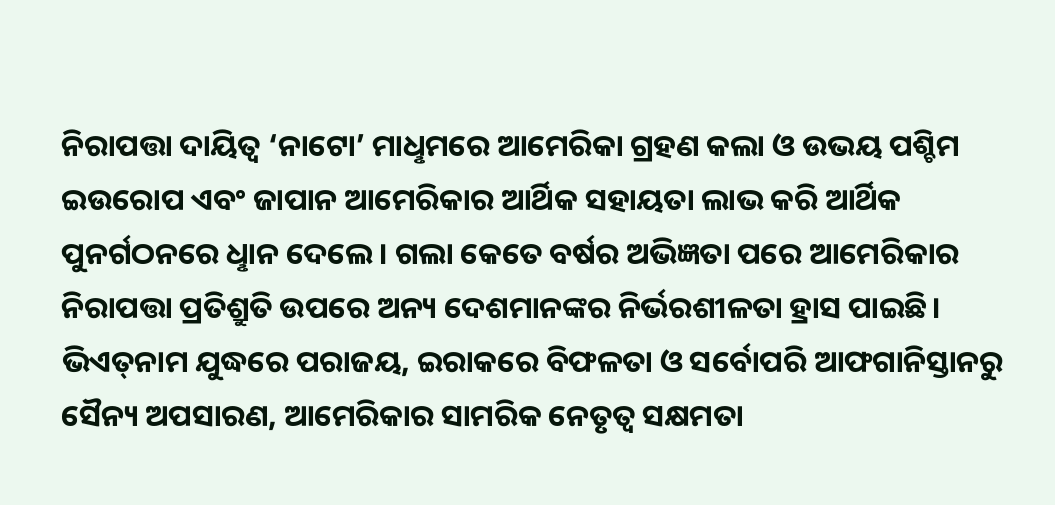ନିରାପତ୍ତା ଦାୟିତ୍ବ ‘ନାଟୋ’ ମାଧୢମରେ ଆମେରିକା ଗ୍ରହଣ କଲା ଓ ଉଭୟ ପଶ୍ଚିମ ଇଉରୋପ ଏବଂ ଜାପାନ ଆମେରିକାର ଆର୍ଥିକ ସହାୟତା ଲାଭ କରି ଆର୍ଥିକ ପୁନର୍ଗଠନରେ ଧୢାନ ଦେଲେ। ଗଲା କେତେ ବର୍ଷର ଅଭିଜ୍ଞତା ପରେ ଆମେରିକାର ନିରାପତ୍ତା ପ୍ରତିଶ୍ରୁତି ଉପରେ ଅନ୍ୟ ଦେଶମାନଙ୍କର ନିର୍ଭରଶୀଳତା ହ୍ରାସ ପାଇଛି। ଭିଏତ୍‌ନାମ ଯୁଦ୍ଧରେ ପରାଜୟ, ଇରାକରେ ବିଫଳତା ଓ ସର୍ବୋପରି ଆଫଗାନିସ୍ତାନରୁ ସୈନ୍ୟ ଅପସାରଣ, ଆମେରିକାର ସାମରିକ ନେତୃତ୍ବ ସକ୍ଷମତା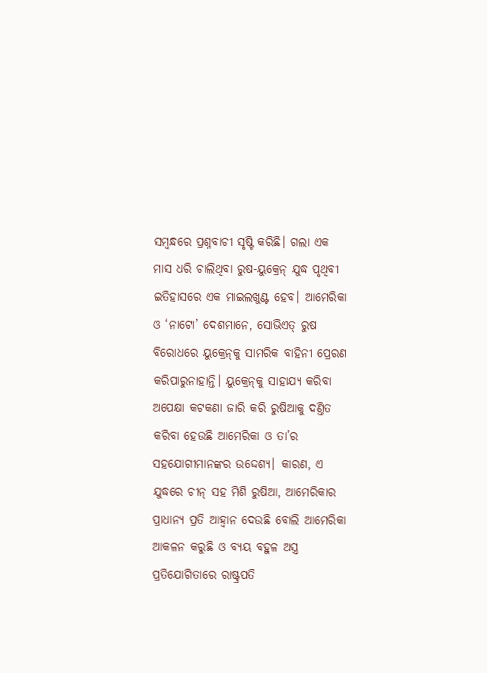ସମ୍ବନ୍ଧରେ ପ୍ରଶ୍ନବାଚୀ ସୃଷ୍ଟି କରିଛି। ଗଲା ଏକ ମାସ ଧରି ଚାଲିଥିବା ରୁଷ-ୟୁକ୍ରେନ୍‌ ଯୁଦ୍ଧ ପୃଥିବୀ ଇତିହାସରେ ଏକ ମାଇଲଖୁଣ୍ଟ ହେବ। ଆମେରିକା ଓ ‘ନାଟୋ’ ଦେଶମାନେ, ସୋଭିଏତ୍‌ ରୁଷ ବିରୋଧରେ ୟୁକ୍ରେନ୍‌କୁ ସାମରିକ ବାହିନୀ ପ୍ରେରଣ କରିପାରୁନାହାନ୍ତି। ୟୁକ୍ରେନ୍‌କୁ ସାହାଯ୍ୟ କରିବା ଅପେକ୍ଷା କଟକଣା ଜାରି କରି ରୁଷିଆକୁ ଦଣ୍ତିତ କରିବା ହେଉଛି ଆମେରିକା ଓ ତା’ର ସହଯୋଗୀମାନଙ୍କର ଉଦ୍ଦେଶ୍ୟ। କାରଣ, ଏ ଯୁଦ୍ଧରେ ଚୀନ୍‌ ସହ ମିଶି ରୁଷିଆ, ଆମେରିକାର ପ୍ରାଧାନ୍ୟ ପ୍ରତି ଆହ୍ବାନ ଦେଉଛି ବୋଲି ଆମେରିକା ଆକଳନ କରୁଛି ଓ ବ୍ୟୟ ବହୁଳ ଅସ୍ତ୍ର ପ୍ରତିଯୋଗିତାରେ ରାଷ୍ଟ୍ରପତି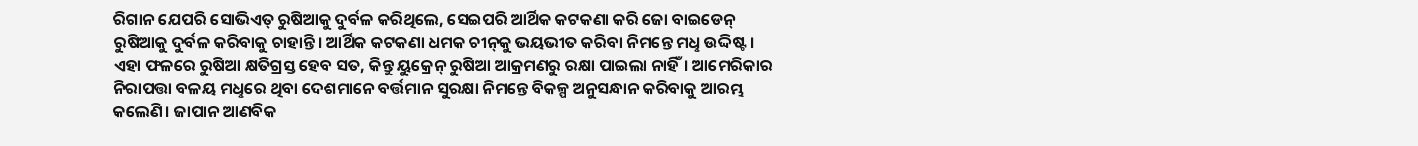ରିଗାନ ଯେପରି ସୋଭିଏତ୍‌ ରୁଷିଆକୁ ଦୁର୍ବଳ କରିଥିଲେ, ସେଇପରି ଆର୍ଥିକ କଟକଣା କରି ଜୋ ବାଇଡେନ୍‌ ରୁଷିଆକୁ ଦୁର୍ବଳ କରିବାକୁ ଚାହାନ୍ତି। ଆର୍ଥିକ କଟକଣା ଧମକ ଚୀନ୍‌କୁ ଭୟଭୀତ କରିବା ନିମନ୍ତେ ମଧୢ ଉଦ୍ଦିଷ୍ଟ। ଏହା ଫଳରେ ରୁଷିଆ କ୍ଷତିଗ୍ରସ୍ତ ହେବ ସତ, କିନ୍ତୁ ୟୁକ୍ରେନ୍‌ ରୁଷିଆ ଆକ୍ରମଣରୁ ରକ୍ଷା ପାଇଲା ନାହିଁ। ଆମେରିକାର ନିରାପତ୍ତା ବଳୟ ମଧୢରେ ଥିବା ଦେଶମାନେ ବର୍ତ୍ତମାନ ସୁରକ୍ଷା ନିମନ୍ତେ ବିକଳ୍ପ ଅନୁସନ୍ଧାନ କରିବାକୁ ଆରମ୍ଭ କଲେଣି। ଜାପାନ ଆଣବିକ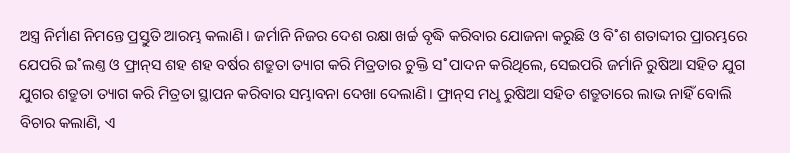ଅସ୍ତ୍ର ନିର୍ମାଣ ନିମନ୍ତେ ପ୍ରସ୍ତୁତି ଆରମ୍ଭ କଲାଣି। ଜର୍ମାନି ନିଜର ଦେଶ ରକ୍ଷା ଖର୍ଚ୍ଚ ବୃଦ୍ଧି କରିବାର ଯୋଜନା କରୁଛି ଓ ବି˚ଶ ଶତାବ୍ଦୀର ପ୍ରାରମ୍ଭରେ ଯେପରି ଇ˚ଲଣ୍ତ ଓ ଫ୍ରାନ୍‌ସ ଶହ ଶହ ବର୍ଷର ଶତ୍ରୁତା ତ୍ୟାଗ କରି ମିତ୍ରତାର ଚୁକ୍ତି ସ˚ପାଦନ କରିଥିଲେ, ସେଇପରି ଜର୍ମାନି ରୁଷିଆ ସହିତ ଯୁଗ ଯୁଗର ଶତ୍ରୁତା ତ୍ୟାଗ କରି ମିତ୍ରତା ସ୍ଥାପନ କରିବାର ସମ୍ଭାବନା ଦେଖା ଦେଲାଣି। ଫ୍ରାନ୍‌ସ ମଧୢ ରୁଷିଆ ସହିତ ଶତ୍ରୁତାରେ ଲାଭ ନାହିଁ ବୋଲି ବିଚାର କଲାଣି, ଏ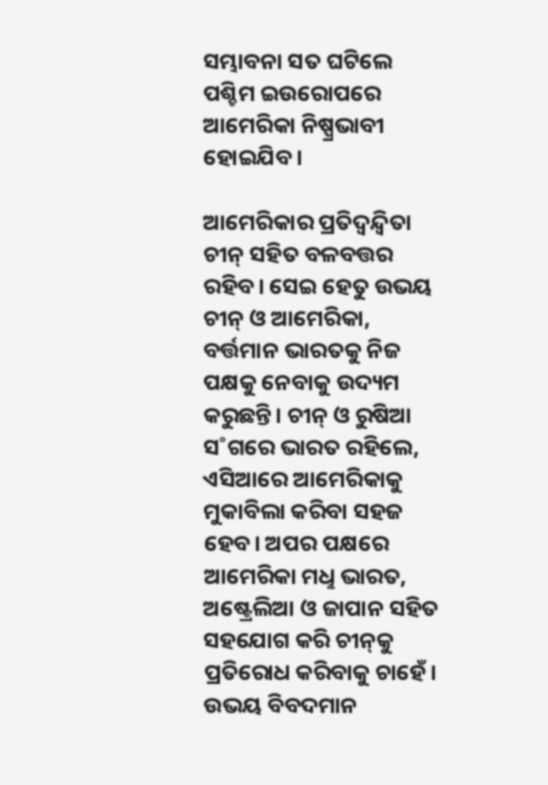ସମ୍ଭାବନା ସତ ଘଟିଲେ ପଶ୍ଚିମ ଇଉରୋପରେ ଆମେରିକା ନିଷ୍ପ୍ରଭାବୀ ହୋଇଯିବ।

ଆମେରିକାର ପ୍ରତିଦ୍ବନ୍ଦ୍ବିତା ଚୀନ୍‌ ସହିତ ବଳବତ୍ତର ରହିବ। ସେଇ ହେତୁ ଉଭୟ ଚୀନ୍‌ ଓ ଆମେରିକା, ବର୍ତ୍ତମାନ ଭାରତକୁ ନିଜ ପକ୍ଷକୁ ନେବାକୁ ଉଦ୍ୟମ କରୁଛନ୍ତି। ଚୀନ୍‌ ଓ ରୁଷିଆ ସ˚ଗରେ ଭାରତ ରହିଲେ, ଏସିଆରେ ଆମେରିକାକୁ ମୁକାବିଲା କରିବା ସହଜ ହେବ। ଅପର ପକ୍ଷରେ ଆମେରିକା ମଧୢ ଭାରତ, ଅଷ୍ଟ୍ରେଲିଆ ଓ ଜାପାନ ସହିତ ସହଯୋଗ କରି ଚୀନ୍‌କୁ ପ୍ରତିରୋଧ କରିବାକୁ ଚାହେଁ। ଉଭୟ ବିବଦମାନ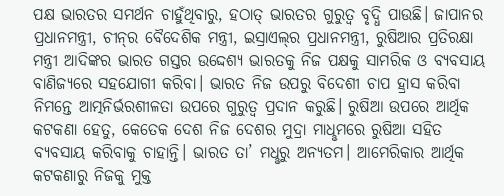ପକ୍ଷ ଭାରତର ସମର୍ଥନ ଚାହୁଁଥିବାରୁ, ହଠାତ୍‌ ଭାରତର ଗୁରୁତ୍ବ ବୃଦ୍ଧି ପାଉଛି। ଜାପାନର ପ୍ରଧାନମନ୍ତ୍ରୀ, ଚୀନ୍‌ର ବୈଦେଶିକ ମନ୍ତ୍ରୀ, ଇସ୍ରାଏଲ୍‌ର ପ୍ରଧାନମନ୍ତ୍ରୀ, ରୁଷିଆର ପ୍ରତିରକ୍ଷା ମନ୍ତ୍ରୀ ଆଦିଙ୍କର ଭାରତ ଗସ୍ତର ଉଦ୍ଦେଶ୍ୟ ଭାରତକୁ ନିଜ ପକ୍ଷକୁ ସାମରିକ ଓ ବ୍ୟବସାୟ ବାଣିଜ୍ୟରେ ସହଯୋଗୀ କରିବା। ଭାରତ ନିଜ ଉପରୁ ବିଦେଶୀ ଚାପ ହ୍ରାସ କରିବା ନିମନ୍ତେ ଆତ୍ମନିର୍ଭରଶୀଳତା ଉପରେ ଗୁରୁତ୍ବ ପ୍ରଦାନ କରୁଛି। ରୁଷିଆ ଉପରେ ଆର୍ଥିକ କଟକଣା ହେତୁ, କେତେକ ଦେଶ ନିଜ ଦେଶର ମୁଦ୍ରା ମାଧୢମରେ ରୁଷିଆ ସହିତ ବ୍ୟବସାୟ କରିବାକୁ ଚାହାନ୍ତି। ଭାରତ ତା’ ମଧୢରୁ ଅନ୍ୟତମ। ଆମେରିକାର ଆର୍ଥିକ କଟକଣାରୁ ନିଜକୁ ମୁକ୍ତ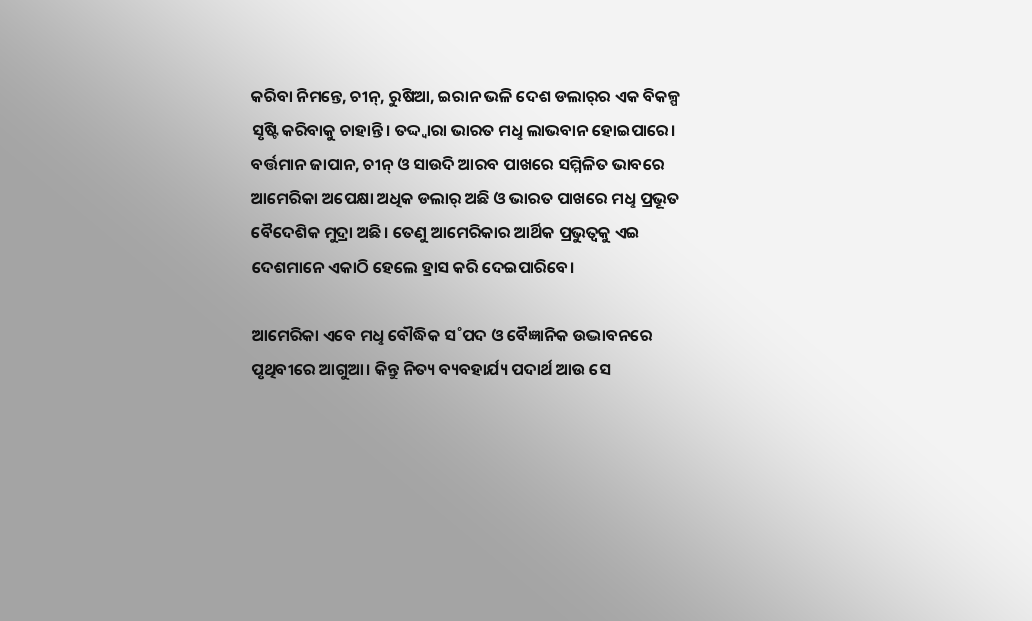କରିବା ନିମନ୍ତେ, ଚୀନ୍‌, ରୁଷିଆ, ଇରାନ ଭଳି ଦେଶ ଡଲାର୍‌ର ଏକ ବିକଳ୍ପ ସୃଷ୍ଟି କରିବାକୁ ଚାହାନ୍ତି। ତଦ୍ଦ୍ବାରା ଭାରତ ମଧୢ ଲାଭବାନ ହୋଇପାରେ। ବର୍ତ୍ତମାନ ଜାପାନ, ଚୀନ୍‌ ଓ ସାଉଦି ଆରବ ପାଖରେ ସମ୍ମିଳିତ ଭାବରେ ଆମେରିକା ଅପେକ୍ଷା ଅଧିକ ଡଲାର୍‌ ଅଛି ଓ ଭାରତ ପାଖରେ ମଧୢ ପ୍ରଭୂତ ବୈଦେଶିକ ମୁଦ୍ରା ଅଛି। ତେଣୁ ଆମେରିକାର ଆର୍ଥିକ ପ୍ରଭୁତ୍ବକୁ ଏଇ ଦେଶମାନେ ଏକାଠି ହେଲେ ହ୍ରାସ କରି ଦେଇପାରିବେ।

ଆମେରିକା ଏବେ ମଧୢ ବୌଦ୍ଧିକ ସ˚ପଦ ଓ ବୈଜ୍ଞାନିକ ଉଦ୍ଭାବନରେ ପୃଥିବୀରେ ଆଗୁଆ। କିନ୍ତୁ ନିତ୍ୟ ବ୍ୟବହାର୍ଯ୍ୟ ପଦାର୍ଥ ଆଉ ସେ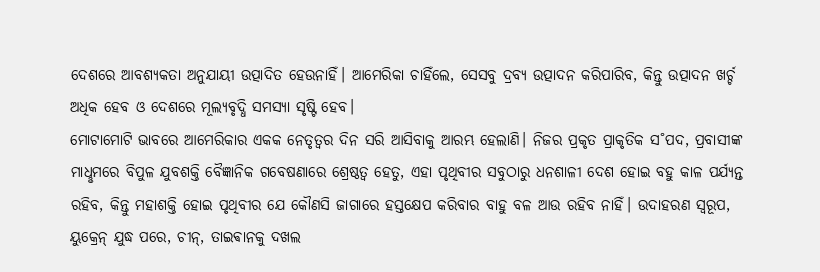ଦେଶରେ ଆବଶ୍ୟକତା ଅନୁଯାୟୀ ଉତ୍ପାଦିତ ହେଉନାହିଁ। ଆମେରିକା ଚାହିଁଲେ, ସେସବୁ ଦ୍ରବ୍ୟ ଉତ୍ପାଦନ କରିପାରିବ, କିନ୍ତୁ ଉତ୍ପାଦନ ଖର୍ଚ୍ଚ ଅଧିକ ହେବ ଓ ଦେଶରେ ମୂଲ୍ୟବୃଦ୍ଧି ସମସ୍ୟା ସୃଷ୍ଟି ହେବ।
ମୋଟାମୋଟି ଭାବରେ ଆମେରିକାର ଏକକ ନେତୃତ୍ବର ଦିନ ସରି ଆସିବାକୁ ଆରମ୍ଭ ହେଲାଣି। ନିଜର ପ୍ରକୃତ ପ୍ରାକୃତିକ ସ˚ପଦ, ପ୍ରବାସୀଙ୍କ ମାଧୢମରେ ବିପୁଳ ଯୁବଶକ୍ତି ବୈଜ୍ଞାନିକ ଗବେଷଣାରେ ଶ୍ରେଷ୍ଠତ୍ବ ହେତୁ, ଏହା ପୃଥିବୀର ସବୁଠାରୁ ଧନଶାଳୀ ଦେଶ ହୋଇ ବହୁ କାଳ ପର୍ଯ୍ୟନ୍ତ ରହିବ, କିନ୍ତୁ ମହାଶକ୍ତି ହୋଇ ପୃଥିବୀର ଯେ କୌଣସି ଜାଗାରେ ହସ୍ତକ୍ଷେପ କରିବାର ବାହୁ ବଳ ଆଉ ରହିବ ନାହିଁ। ଉଦାହରଣ ସ୍ବରୂପ, ୟୁକ୍ରେନ୍‌ ଯୁଦ୍ଧ ପରେ, ଚୀନ୍‌, ତାଇଵାନକୁ ଦଖଲ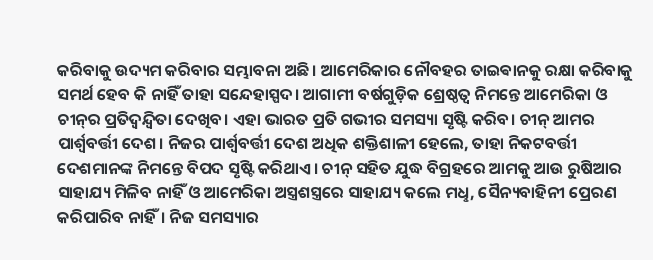କରିବାକୁ ଉଦ୍ୟମ କରିବାର ସମ୍ଭାବନା ଅଛି। ଆମେରିକାର ନୌବହର ତାଇଵାନକୁ ରକ୍ଷା କରିବାକୁ ସମର୍ଥ ହେବ କି ନାହିଁ ତାହା ସନ୍ଦେହାସ୍ପଦ। ଆଗାମୀ ବର୍ଷଗୁଡ଼ିକ ଶ୍ରେଷ୍ଠତ୍ବ ନିମନ୍ତେ ଆମେରିକା ଓ ଚୀନ୍‌ର ପ୍ରତିଦ୍ବନ୍ଦ୍ବିତା ଦେଖିବ। ଏହା ଭାରତ ପ୍ରତି ଗଭୀର ସମସ୍ୟା ସୃଷ୍ଟି କରିବ। ଚୀନ୍‌ ଆମର ପାର୍ଶ୍ବବର୍ତ୍ତୀ ଦେଶ। ନିଜର ପାର୍ଶ୍ବବର୍ତ୍ତୀ ଦେଶ ଅଧିକ ଶକ୍ତିଶାଳୀ ହେଲେ, ତାହା ନିକଟବର୍ତ୍ତୀ ଦେଶମାନଙ୍କ ନିମନ୍ତେ ବିପଦ ସୃଷ୍ଟି କରିଥାଏ। ଚୀନ୍‌ ସହିତ ଯୁଦ୍ଧ ବିଗ୍ରହରେ ଆମକୁ ଆଉ ରୁଷିଆର ସାହାଯ୍ୟ ମିଳିବ ନାହିଁ ଓ ଆମେରିକା ଅସ୍ତ୍ରଶସ୍ତ୍ରରେ ସାହାଯ୍ୟ କଲେ ମଧୢ, ସୈନ୍ୟବାହିନୀ ପ୍ରେରଣ କରିପାରିବ ନାହିଁ। ନିଜ ସମସ୍ୟାର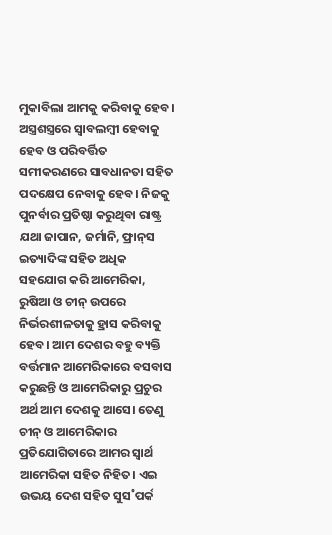ମୁକାବିଲା ଆମକୁ କରିବାକୁ ହେବ। ଅସ୍ତ୍ରଶସ୍ତ୍ରରେ ସ୍ବାବଲମ୍ବୀ ହେବାକୁ ହେବ ଓ ପରିବର୍ତ୍ତିତ ସମୀକରଣରେ ସାବଧାନତା ସହିତ ପଦକ୍ଷେପ ନେବାକୁ ହେବ। ନିଜକୁ ପୁନର୍ବାର ପ୍ରତିଷ୍ଠା କରୁଥିବା ରାଷ୍ଟ୍ର ଯଥା ଜାପାନ, ଜର୍ମାନି, ଫ୍ରାନ୍‌ସ ଇତ୍ୟାଦିଙ୍କ ସହିତ ଅଧିକ ସହଯୋଗ କରି ଆମେରିକା, ରୁଷିଆ ଓ ଚୀନ୍‌ ଉପରେ ନିର୍ଭରଶୀଳତାକୁ ହ୍ରାସ କରିବାକୁ ହେବ। ଆମ ଦେଶର ବହୁ ବ୍ୟକ୍ତି ବର୍ତ୍ତମାନ ଆମେରିକାରେ ବସବାସ କରୁଛନ୍ତି ଓ ଆମେରିକାରୁ ପ୍ରଚୁର ଅର୍ଥ ଆମ ଦେଶକୁ ଆସେ। ତେଣୁ ଚୀନ୍‌ ଓ ଆମେରିକାର ପ୍ରତିଯୋଗିତାରେ ଆମର ସ୍ବାର୍ଥ ଆମେରିକା ସହିତ ନିହିତ। ଏଇ ଉଭୟ ଦେଶ ସହିତ ସୁସ˚ପର୍କ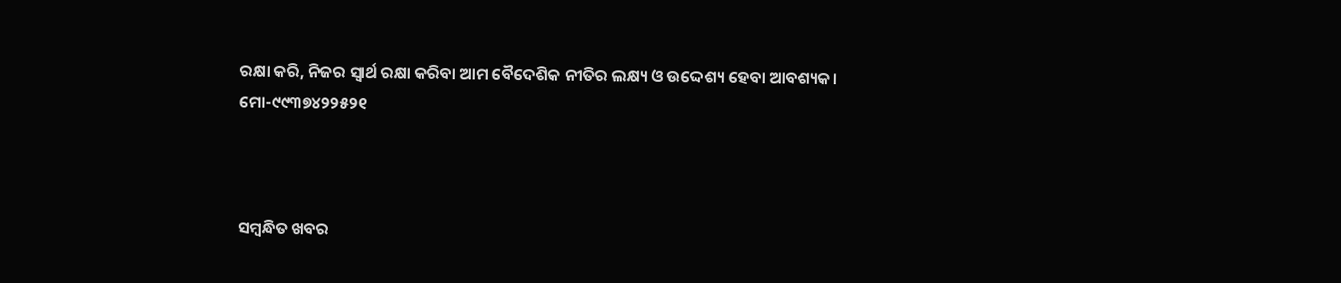ରକ୍ଷା କରି, ନିଜର ସ୍ବାର୍ଥ ରକ୍ଷା କରିବା ଆମ ବୈଦେଶିକ ନୀତିର ଲକ୍ଷ୍ୟ ଓ ଉଦ୍ଦେଶ୍ୟ ହେବା ଆବଶ୍ୟକ।
ମୋ-୯୯୩୭୪୨୨୫୨୧



ସମ୍ବନ୍ଧିତ ଖବର